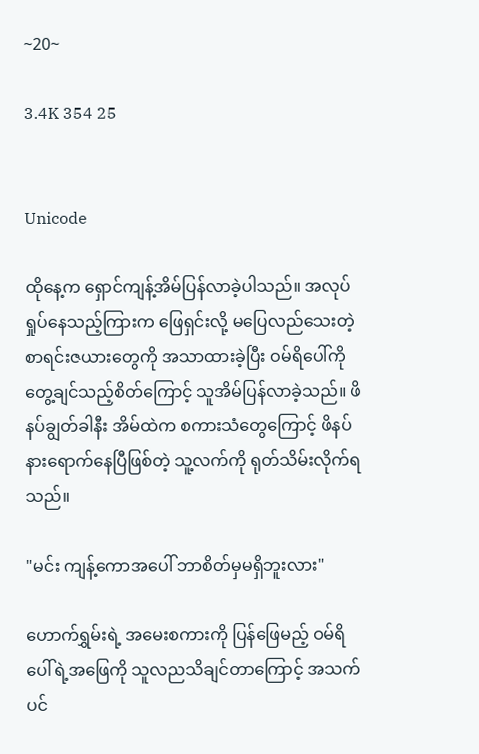~20~

3.4K 354 25


Unicode

ထိုနေ့က ရှောင်ကျန့်အိမ်ပြန်လာခဲ့ပါသည်။ အလုပ်ရှုပ်နေသည့်ကြားက ဖြေရှင်းလို့ မပြေလည်သေးတဲ့ စာရင်းဇယားတွေကို အသာထားခဲ့ပြီး ဝမ်ရိပေါ်ကို တွေ့ချင်သည့်စိတ်ကြောင့် သူအိမ်ပြန်လာခဲ့သည်။ ဖိနပ်ချွတ်ခါနီး အိမ်ထဲက စကားသံတွေကြောင့် ဖိနပ်နားရောက်နေပြီဖြစ်တဲ့ သူ့လက်ကို ရုတ်သိမ်းလိုက်ရသည်။

"မင်း ကျန့်ကောအပေါ် ဘာစိတ်မှမရှိဘူးလား"

ဟောက်ရွှမ်းရဲ့ အမေးစကားကို ပြန်ဖြေမည့် ဝမ်ရိပေါ်ရဲ့အဖြေကို သူလညသိချင်တာကြောင့် အသက်ပင်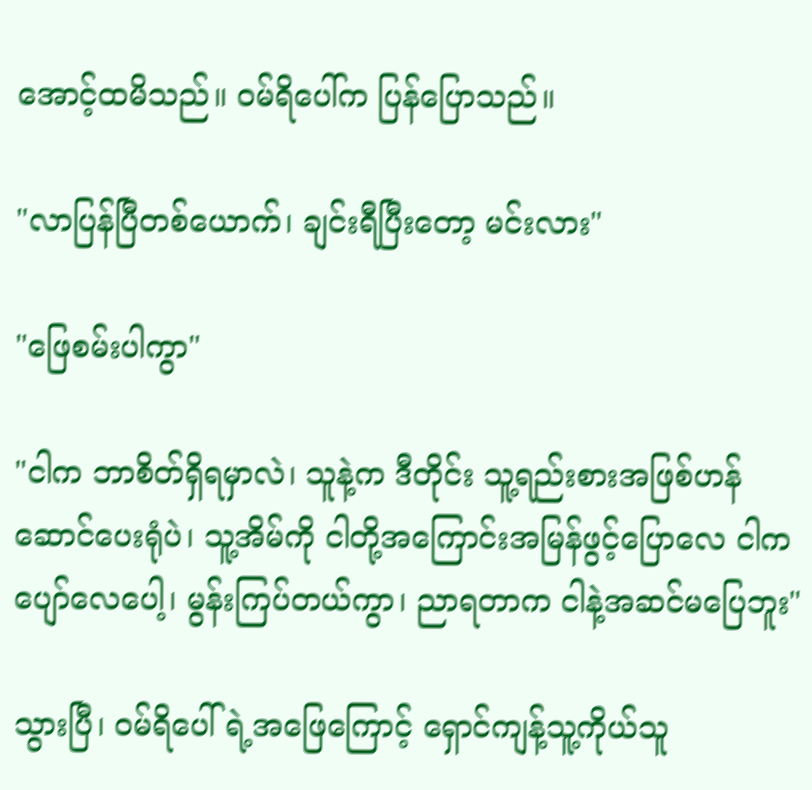အောင့်ထမိသည်။ ဝမ်ရိပေါ်က ပြန်ပြောသည်။

"လာပြန်ပြီတစ်ယောက်၊ ချင်းရီပြီးတော့ မင်းလား"

"ဖြေစမ်းပါကွာ"

"ငါက ဘာစိတ်ရှိရမှာလဲ၊ သူနဲ့က ဒီတိုင်း သူ့ရည်းစားအဖြစ်ဟန်ဆောင်ပေးရုံပဲ၊ သူ့အိမ်ကို ငါတို့အကြောင်းအမြန်ဖွင့်ပြောလေ ငါက ပျော်လေပေါ့၊ မွန်းကြပ်တယ်ကွာ၊ ညာရတာက ငါနဲ့အဆင်မပြေဘူး"

သွားပြီ၊ ဝမ်ရိပေါ်ရဲ့အဖြေကြောင့် ရှောင်ကျန့်သူ့ကိုယ်သူ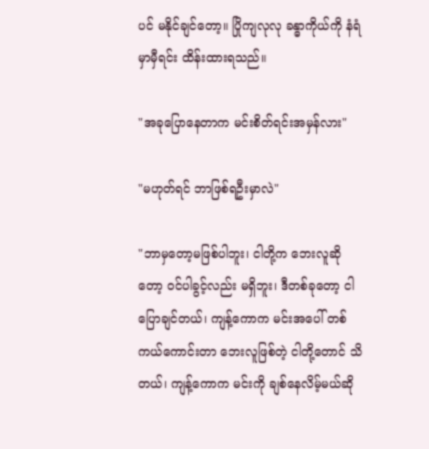ပင် မနိုင်ချင်တော့။ ပြိုကျလုလု ခန္ဓာကိုယ်ကို နံရံမှာမှီရင်း ထိန်းထားရသည်။

"အခုပြောနေတာက မင်းစိတ်ရင်းအမှန်လား"

"မဟုတ်ရင် ဘာဖြစ်ရဦးမှာလဲ"

"ဘာမှတော့မဖြစ်ပါဘူး၊ ငါတို့က ဘေးလူဆိုတော့ ဝင်ပါခွင့်လည်း မရှိဘူး၊ ဒီတစ်ခုတော့ ငါပြောချင်တယ်၊ ကျန့်ကောက မင်းအပေါ် တစ်ကယ်ကောင်းတာ ဘေးလူဖြစ်တဲ့ ငါတို့တောင် သိတယ်၊ ကျန့်ကောက မင်းကို ချစ်နေလိမ့်မယ်ဆို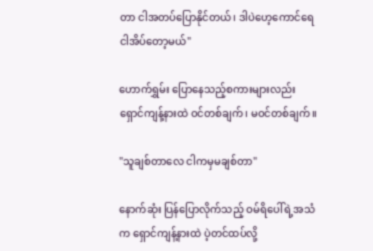တာ ငါအတပ်ပြောနိုင်တယ်၊ ဒါပဲဟေ့ကောင်ရေ ငါအိပ်တော့မယ်"

ဟောက်ရွှမ်း ပြောနေသည့်စကားများလည်း ရှောင်ကျန့်နားထဲ ဝင်တစ်ချက်၊ မဝင်တစ်ချက်။

"သူချစ်တာလေ ငါကမှမချစ်တာ"

နောက်ဆုံး ပြန်ပြောလိုက်သည့် ဝမ်ရိပေါ်ရဲ့အသံက ရှောင်ကျန့်နားထဲ ပဲ့တင်ထပ်လို့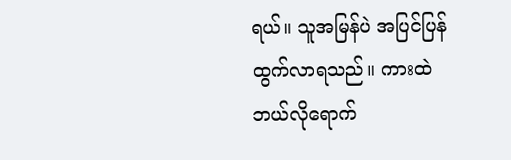ရယ်။ သူအမြန်ပဲ အပြင်ပြန်ထွက်လာရသည်။ ကားထဲ ဘယ်လိုရောက်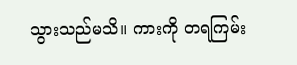သွားသည်မသိ။ ကားကို တရကြမ်း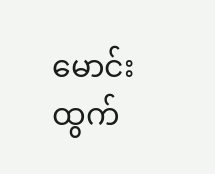မောင်းထွက်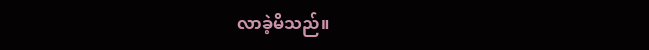လာခဲ့မိသည်။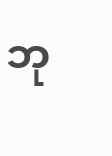ဘု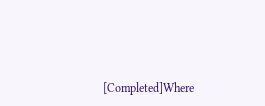[Completed]Where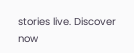stories live. Discover now